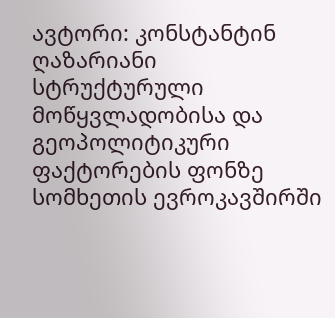ავტორი: კონსტანტინ ღაზარიანი
სტრუქტურული მოწყვლადობისა და გეოპოლიტიკური ფაქტორების ფონზე სომხეთის ევროკავშირში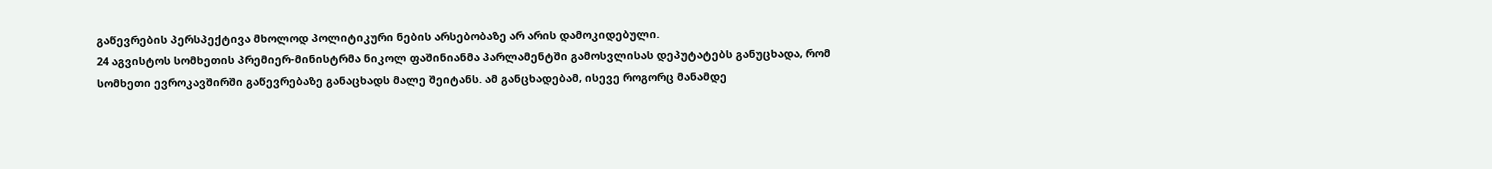გაწევრების პერსპექტივა მხოლოდ პოლიტიკური ნების არსებობაზე არ არის დამოკიდებული.
24 აგვისტოს სომხეთის პრემიერ-მინისტრმა ნიკოლ ფაშინიანმა პარლამენტში გამოსვლისას დეპუტატებს განუცხადა, რომ სომხეთი ევროკავშირში გაწევრებაზე განაცხადს მალე შეიტანს. ამ განცხადებამ, ისევე როგორც მანამდე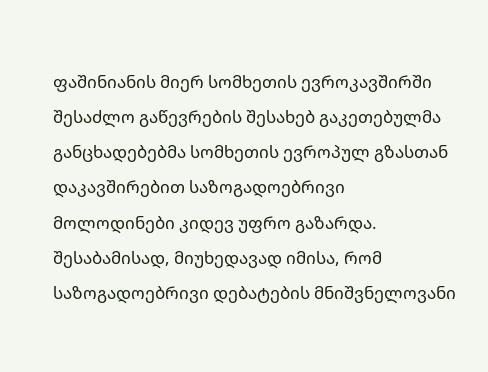ფაშინიანის მიერ სომხეთის ევროკავშირში შესაძლო გაწევრების შესახებ გაკეთებულმა განცხადებებმა სომხეთის ევროპულ გზასთან დაკავშირებით საზოგადოებრივი მოლოდინები კიდევ უფრო გაზარდა.
შესაბამისად, მიუხედავად იმისა, რომ საზოგადოებრივი დებატების მნიშვნელოვანი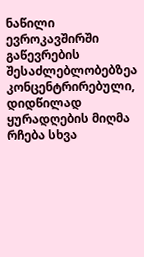ნაწილი ევროკავშირში გაწევრების შესაძლებლობებზეა კონცენტრირებული, დიდწილად ყურადღების მიღმა რჩება სხვა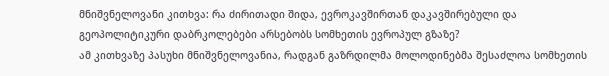მნიშვნელოვანი კითხვა: რა ძირითადი შიდა, ევროკავშირთან დაკავშირებული და გეოპოლიტიკური დაბრკოლებები არსებობს სომხეთის ევროპულ გზაზე?
ამ კითხვაზე პასუხი მნიშვნელოვანია, რადგან გაზრდილმა მოლოდინებმა შესაძლოა სომხეთის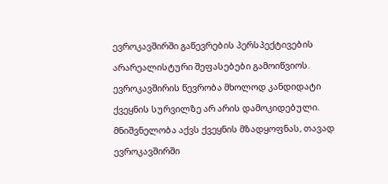ევროკავშირში გაწევრების პერსპექტივების არარეალისტური შეფასებები გამოიწვიოს.
ევროკავშირის წევრობა მხოლოდ კანდიდატი ქვეყნის სურვილზე არ არის დამოკიდებული. მნიშვნელობა აქვს ქვეყნის მზადყოფნას, თავად ევროკავშირში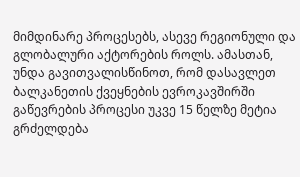მიმდინარე პროცესებს, ასევე რეგიონული და გლობალური აქტორების როლს. ამასთან, უნდა გავითვალისწინოთ, რომ დასავლეთ ბალკანეთის ქვეყნების ევროკავშირში გაწევრების პროცესი უკვე 15 წელზე მეტია გრძელდება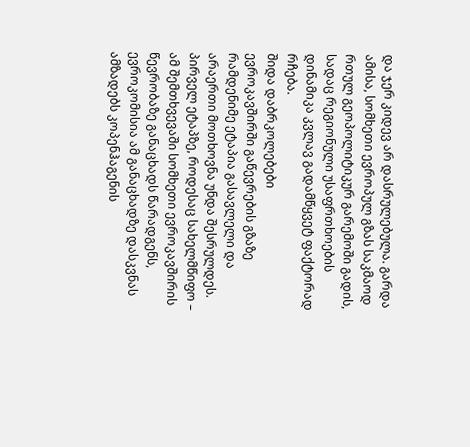და ჯერ კიდევ არ დასრულებულა. გარდა ამისა, სომხეთი ევროპულ გზას საკმაოდ რთულ გეოპოლიტიკურ გარემოში გადის, სადაც რეგიონული უსაფრთხოების დინამიკა კვლავ გადამწყვეტ ფაქტორად რჩება.
შიდა დაბრკოლებები
ევროკავშირში გაწევრების გზაზე რამდენიმე ეტაპია გასავლელი და არაერთი მოთხოვნა უნდა შესრულდეს.
პირველ ეტაპზე, როდესაც სახელმწიფო – ამ შემთხვევაში სომხეთი ევროკავშირის წევრობაზე განაცხადს წარადგენს, ევროკომისია ამ განაცხადზე დასკვნას ამზადებს კოპენჰაგენის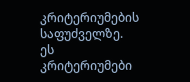კრიტერიუმების საფუძველზე. ეს კრიტერიუმები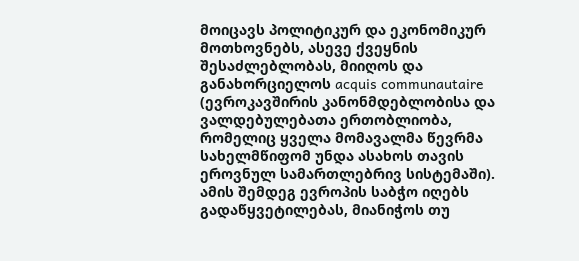მოიცავს პოლიტიკურ და ეკონომიკურ მოთხოვნებს, ასევე ქვეყნის შესაძლებლობას, მიიღოს და განახორციელოს acquis communautaire (ევროკავშირის კანონმდებლობისა და ვალდებულებათა ერთობლიობა, რომელიც ყველა მომავალმა წევრმა სახელმწიფომ უნდა ასახოს თავის ეროვნულ სამართლებრივ სისტემაში).
ამის შემდეგ ევროპის საბჭო იღებს გადაწყვეტილებას, მიანიჭოს თუ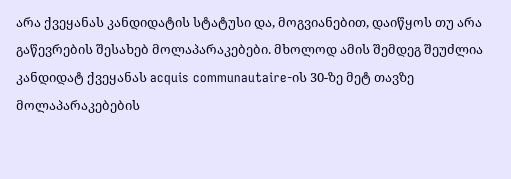არა ქვეყანას კანდიდატის სტატუსი და, მოგვიანებით, დაიწყოს თუ არა გაწევრების შესახებ მოლაპარაკებები. მხოლოდ ამის შემდეგ შეუძლია კანდიდატ ქვეყანას acquis communautaire-ის 30-ზე მეტ თავზე მოლაპარაკებების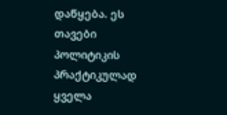დაწყება. ეს თავები პოლიტიკის პრაქტიკულად ყველა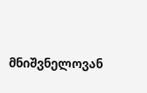მნიშვნელოვან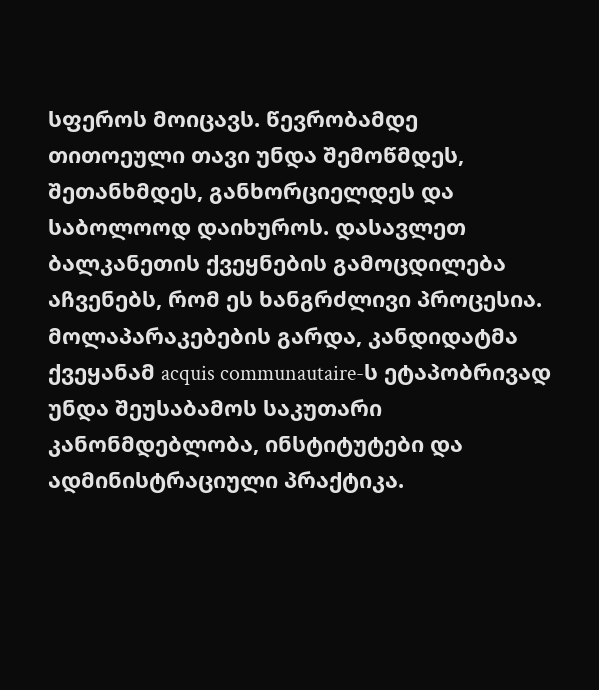სფეროს მოიცავს. წევრობამდე თითოეული თავი უნდა შემოწმდეს, შეთანხმდეს, განხორციელდეს და საბოლოოდ დაიხუროს. დასავლეთ ბალკანეთის ქვეყნების გამოცდილება აჩვენებს, რომ ეს ხანგრძლივი პროცესია.
მოლაპარაკებების გარდა, კანდიდატმა ქვეყანამ acquis communautaire-ს ეტაპობრივად უნდა შეუსაბამოს საკუთარი კანონმდებლობა, ინსტიტუტები და ადმინისტრაციული პრაქტიკა.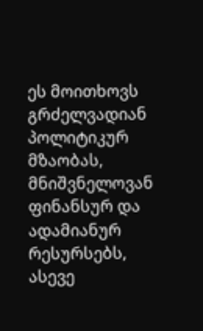ეს მოითხოვს გრძელვადიან პოლიტიკურ მზაობას, მნიშვნელოვან ფინანსურ და ადამიანურ რესურსებს, ასევე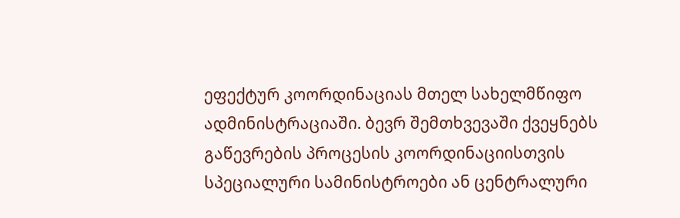ეფექტურ კოორდინაციას მთელ სახელმწიფო ადმინისტრაციაში. ბევრ შემთხვევაში ქვეყნებს გაწევრების პროცესის კოორდინაციისთვის სპეციალური სამინისტროები ან ცენტრალური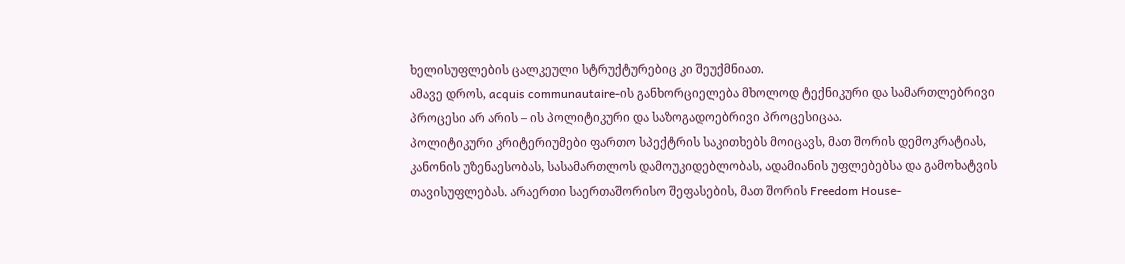ხელისუფლების ცალკეული სტრუქტურებიც კი შეუქმნიათ.
ამავე დროს, acquis communautaire-ის განხორციელება მხოლოდ ტექნიკური და სამართლებრივი პროცესი არ არის – ის პოლიტიკური და საზოგადოებრივი პროცესიცაა.
პოლიტიკური კრიტერიუმები ფართო სპექტრის საკითხებს მოიცავს, მათ შორის დემოკრატიას, კანონის უზენაესობას, სასამართლოს დამოუკიდებლობას, ადამიანის უფლებებსა და გამოხატვის თავისუფლებას. არაერთი საერთაშორისო შეფასების, მათ შორის Freedom House-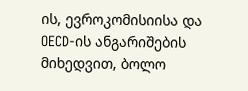ის, ევროკომისიისა და OECD-ის ანგარიშების მიხედვით, ბოლო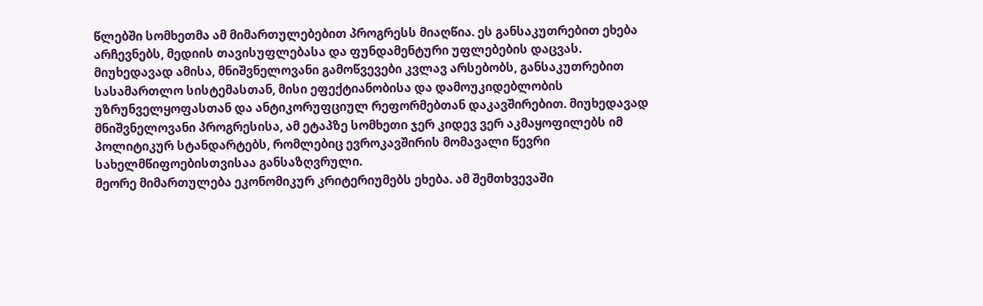წლებში სომხეთმა ამ მიმართულებებით პროგრესს მიაღწია. ეს განსაკუთრებით ეხება არჩევნებს, მედიის თავისუფლებასა და ფუნდამენტური უფლებების დაცვას.
მიუხედავად ამისა, მნიშვნელოვანი გამოწვევები კვლავ არსებობს, განსაკუთრებით სასამართლო სისტემასთან, მისი ეფექტიანობისა და დამოუკიდებლობის უზრუნველყოფასთან და ანტიკორუფციულ რეფორმებთან დაკავშირებით. მიუხედავად მნიშვნელოვანი პროგრესისა, ამ ეტაპზე სომხეთი ჯერ კიდევ ვერ აკმაყოფილებს იმ პოლიტიკურ სტანდარტებს, რომლებიც ევროკავშირის მომავალი წევრი სახელმწიფოებისთვისაა განსაზღვრული.
მეორე მიმართულება ეკონომიკურ კრიტერიუმებს ეხება. ამ შემთხვევაში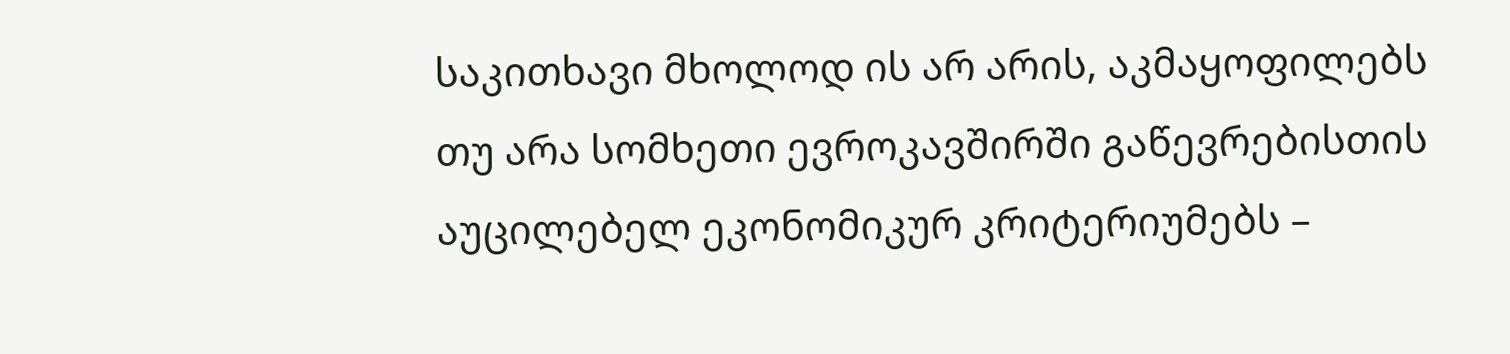საკითხავი მხოლოდ ის არ არის, აკმაყოფილებს თუ არა სომხეთი ევროკავშირში გაწევრებისთის აუცილებელ ეკონომიკურ კრიტერიუმებს –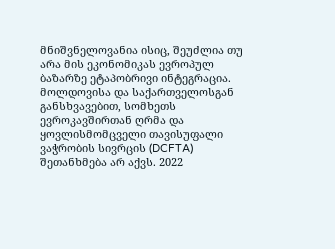მნიშვნელოვანია ისიც, შეუძლია თუ არა მის ეკონომიკას ევროპულ ბაზარზე ეტაპობრივი ინტეგრაცია.
მოლდოვისა და საქართველოსგან განსხვავებით, სომხეთს ევროკავშირთან ღრმა და ყოვლისმომცველი თავისუფალი ვაჭრობის სივრცის (DCFTA) შეთანხმება არ აქვს. 2022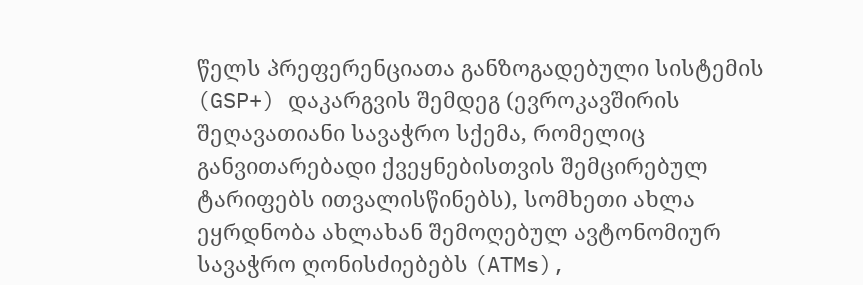წელს პრეფერენციათა განზოგადებული სისტემის (GSP+) დაკარგვის შემდეგ (ევროკავშირის შეღავათიანი სავაჭრო სქემა, რომელიც განვითარებადი ქვეყნებისთვის შემცირებულ ტარიფებს ითვალისწინებს), სომხეთი ახლა ეყრდნობა ახლახან შემოღებულ ავტონომიურ სავაჭრო ღონისძიებებს (ATMs),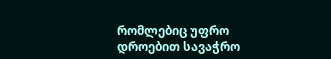რომლებიც უფრო დროებით სავაჭრო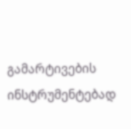გამარტივების ინსტრუმენტებად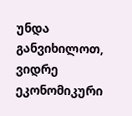უნდა განვიხილოთ, ვიდრე ეკონომიკური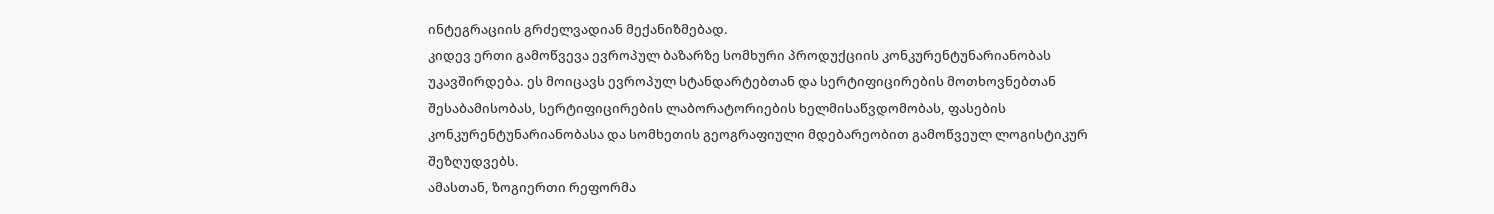ინტეგრაციის გრძელვადიან მექანიზმებად.
კიდევ ერთი გამოწვევა ევროპულ ბაზარზე სომხური პროდუქციის კონკურენტუნარიანობას უკავშირდება. ეს მოიცავს ევროპულ სტანდარტებთან და სერტიფიცირების მოთხოვნებთან შესაბამისობას, სერტიფიცირების ლაბორატორიების ხელმისაწვდომობას, ფასების კონკურენტუნარიანობასა და სომხეთის გეოგრაფიული მდებარეობით გამოწვეულ ლოგისტიკურ შეზღუდვებს.
ამასთან, ზოგიერთი რეფორმა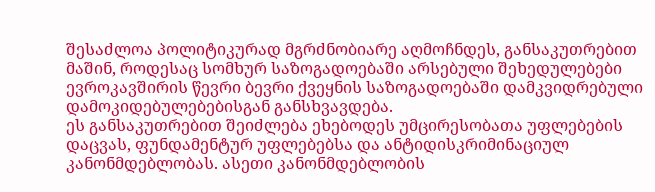შესაძლოა პოლიტიკურად მგრძნობიარე აღმოჩნდეს, განსაკუთრებით მაშინ, როდესაც სომხურ საზოგადოებაში არსებული შეხედულებები ევროკავშირის წევრი ბევრი ქვეყნის საზოგადოებაში დამკვიდრებული დამოკიდებულებებისგან განსხვავდება.
ეს განსაკუთრებით შეიძლება ეხებოდეს უმცირესობათა უფლებების დაცვას, ფუნდამენტურ უფლებებსა და ანტიდისკრიმინაციულ კანონმდებლობას. ასეთი კანონმდებლობის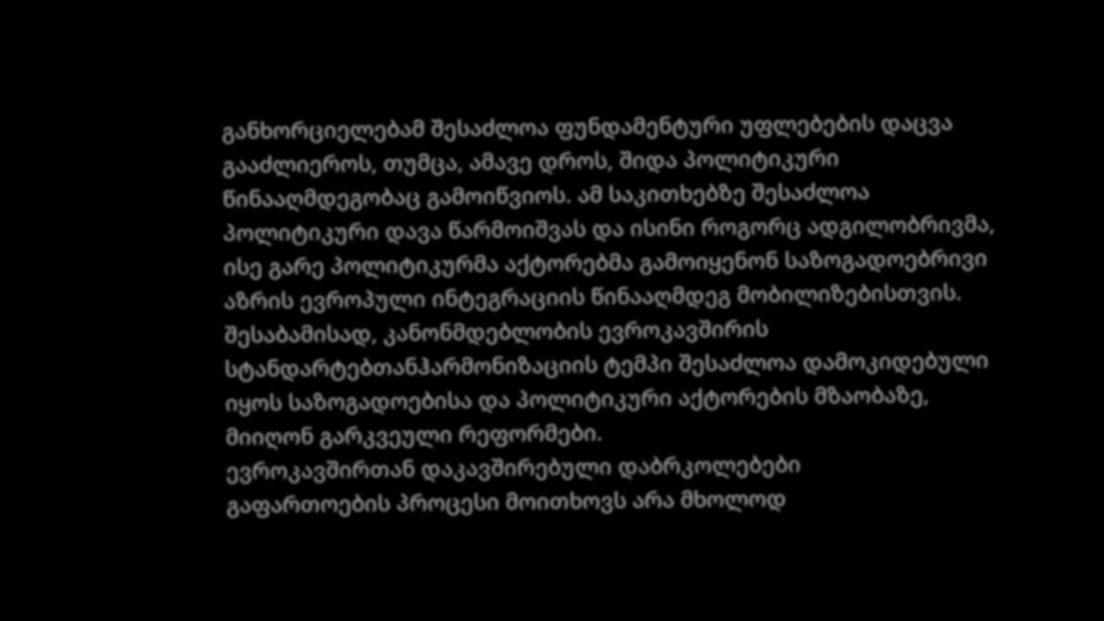განხორციელებამ შესაძლოა ფუნდამენტური უფლებების დაცვა გააძლიეროს, თუმცა, ამავე დროს, შიდა პოლიტიკური წინააღმდეგობაც გამოიწვიოს. ამ საკითხებზე შესაძლოა პოლიტიკური დავა წარმოიშვას და ისინი როგორც ადგილობრივმა, ისე გარე პოლიტიკურმა აქტორებმა გამოიყენონ საზოგადოებრივი აზრის ევროპული ინტეგრაციის წინააღმდეგ მობილიზებისთვის.
შესაბამისად, კანონმდებლობის ევროკავშირის სტანდარტებთანჰარმონიზაციის ტემპი შესაძლოა დამოკიდებული იყოს საზოგადოებისა და პოლიტიკური აქტორების მზაობაზე, მიიღონ გარკვეული რეფორმები.
ევროკავშირთან დაკავშირებული დაბრკოლებები
გაფართოების პროცესი მოითხოვს არა მხოლოდ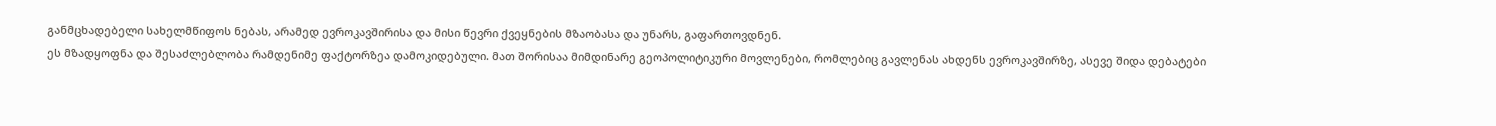განმცხადებელი სახელმწიფოს ნებას, არამედ ევროკავშირისა და მისი წევრი ქვეყნების მზაობასა და უნარს, გაფართოვდნენ.
ეს მზადყოფნა და შესაძლებლობა რამდენიმე ფაქტორზეა დამოკიდებული. მათ შორისაა მიმდინარე გეოპოლიტიკური მოვლენები, რომლებიც გავლენას ახდენს ევროკავშირზე, ასევე შიდა დებატები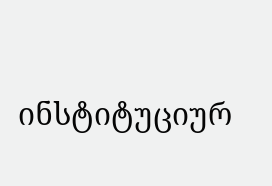ინსტიტუციურ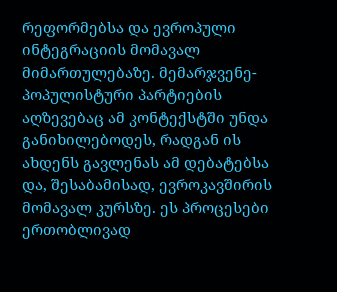რეფორმებსა და ევროპული ინტეგრაციის მომავალ მიმართულებაზე. მემარჯვენე-პოპულისტური პარტიების აღზევებაც ამ კონტექსტში უნდა განიხილებოდეს, რადგან ის ახდენს გავლენას ამ დებატებსა და, შესაბამისად, ევროკავშირის მომავალ კურსზე. ეს პროცესები ერთობლივად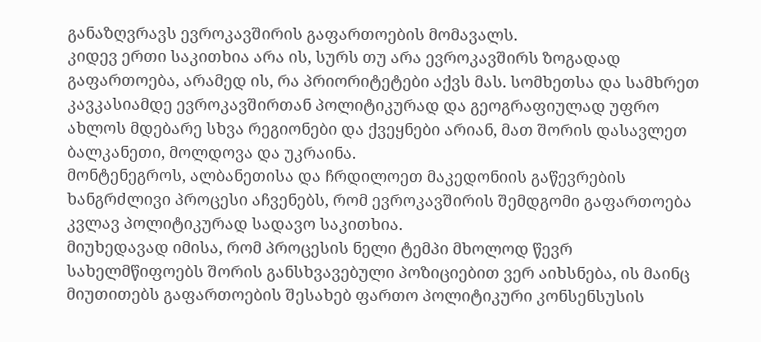განაზღვრავს ევროკავშირის გაფართოების მომავალს.
კიდევ ერთი საკითხია არა ის, სურს თუ არა ევროკავშირს ზოგადად გაფართოება, არამედ ის, რა პრიორიტეტები აქვს მას. სომხეთსა და სამხრეთ კავკასიამდე ევროკავშირთან პოლიტიკურად და გეოგრაფიულად უფრო ახლოს მდებარე სხვა რეგიონები და ქვეყნები არიან, მათ შორის დასავლეთ ბალკანეთი, მოლდოვა და უკრაინა.
მონტენეგროს, ალბანეთისა და ჩრდილოეთ მაკედონიის გაწევრების ხანგრძლივი პროცესი აჩვენებს, რომ ევროკავშირის შემდგომი გაფართოება კვლავ პოლიტიკურად სადავო საკითხია.
მიუხედავად იმისა, რომ პროცესის ნელი ტემპი მხოლოდ წევრ სახელმწიფოებს შორის განსხვავებული პოზიციებით ვერ აიხსნება, ის მაინც მიუთითებს გაფართოების შესახებ ფართო პოლიტიკური კონსენსუსის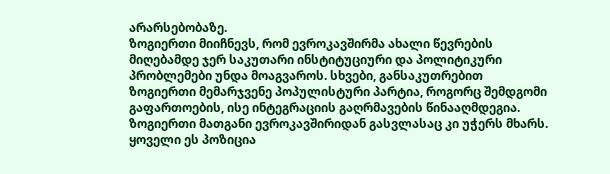არარსებობაზე.
ზოგიერთი მიიჩნევს, რომ ევროკავშირმა ახალი წევრების მიღებამდე ჯერ საკუთარი ინსტიტუციური და პოლიტიკური პრობლემები უნდა მოაგვაროს. სხვები, განსაკუთრებით ზოგიერთი მემარჯვენე პოპულისტური პარტია, როგორც შემდგომი გაფართოების, ისე ინტეგრაციის გაღრმავების წინააღმდეგია. ზოგიერთი მათგანი ევროკავშირიდან გასვლასაც კი უჭერს მხარს. ყოველი ეს პოზიცია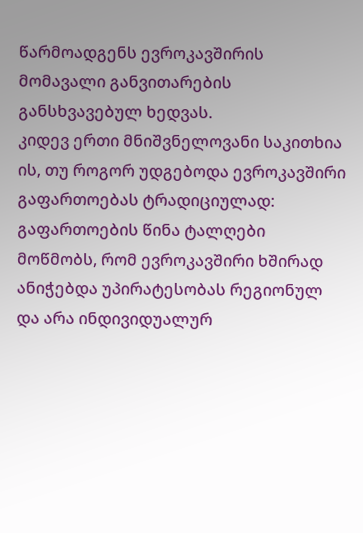წარმოადგენს ევროკავშირის მომავალი განვითარების განსხვავებულ ხედვას.
კიდევ ერთი მნიშვნელოვანი საკითხია ის, თუ როგორ უდგებოდა ევროკავშირი გაფართოებას ტრადიციულად: გაფართოების წინა ტალღები მოწმობს, რომ ევროკავშირი ხშირად ანიჭებდა უპირატესობას რეგიონულ და არა ინდივიდუალურ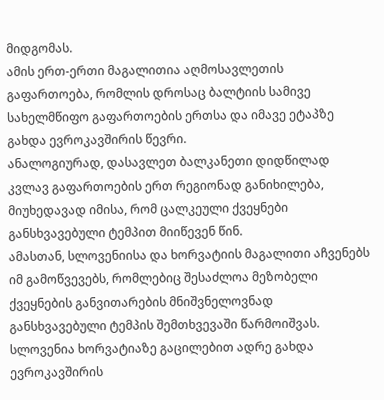მიდგომას.
ამის ერთ-ერთი მაგალითია აღმოსავლეთის გაფართოება, რომლის დროსაც ბალტიის სამივე სახელმწიფო გაფართოების ერთსა და იმავე ეტაპზე გახდა ევროკავშირის წევრი.
ანალოგიურად, დასავლეთ ბალკანეთი დიდწილად კვლავ გაფართოების ერთ რეგიონად განიხილება, მიუხედავად იმისა, რომ ცალკეული ქვეყნები განსხვავებული ტემპით მიიწევენ წინ.
ამასთან, სლოვენიისა და ხორვატიის მაგალითი აჩვენებს იმ გამოწვევებს, რომლებიც შესაძლოა მეზობელი ქვეყნების განვითარების მნიშვნელოვნად განსხვავებული ტემპის შემთხვევაში წარმოიშვას. სლოვენია ხორვატიაზე გაცილებით ადრე გახდა ევროკავშირის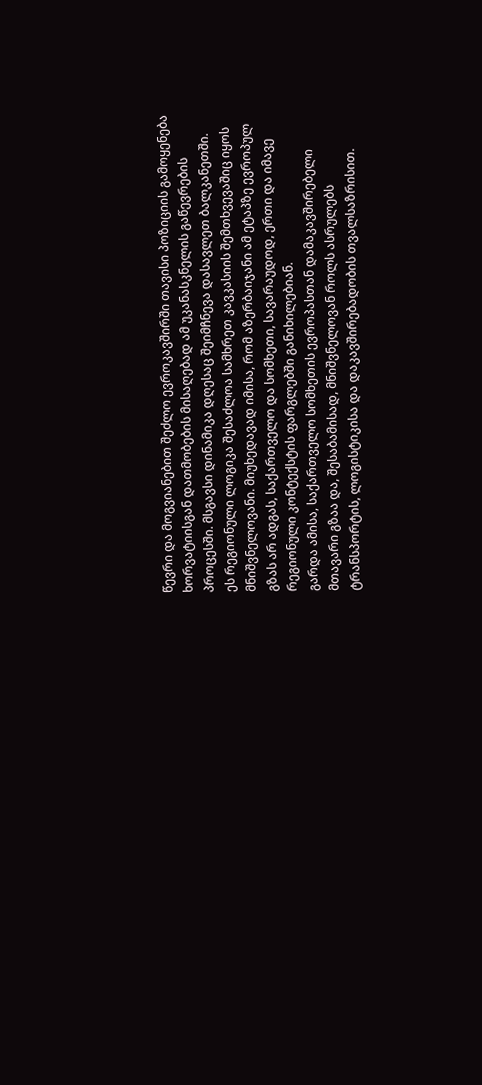წევრი და მოგვიანებით შეძლო ევროკავშირში თავისი პოზიციის გამოყენება ხორვატიისგან დათმობების მისაღებად ამ უკანასკნელის გაწევრების პროცესში. მსგავსი დინამიკა დღესაც შეიმჩნევა დასავლეთ ბალკანეთში.
ეს რეგიონული ლოგიკა შესაძლოა სამხრეთ კავკასიის შემთხვევაშიც იყოს მნიშვნელოვანი. მიუხედავად იმისა, რომ აზერბაიჯანი ამ ეტაპზე ევროპულ გზას არ ადგას, საქართველო და სომხეთი, სავარაუდოდ, ერთი და იმავე რეგიონული კონტექსტის ფარგლებში განიხილებიან.
გარდა ამისა, საქართველო სომხეთის ევროპასთან დამაკავშირებელი მთავარი გზაა და, შესაბამისად, მნიშვნელოვან როლს ასრულებს ტრანსპორტის, ლოგისტიკისა და დაკავშირებადობის თვალსაზრისით.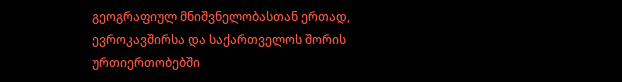გეოგრაფიულ მნიშვნელობასთან ერთად, ევროკავშირსა და საქართველოს შორის ურთიერთობებში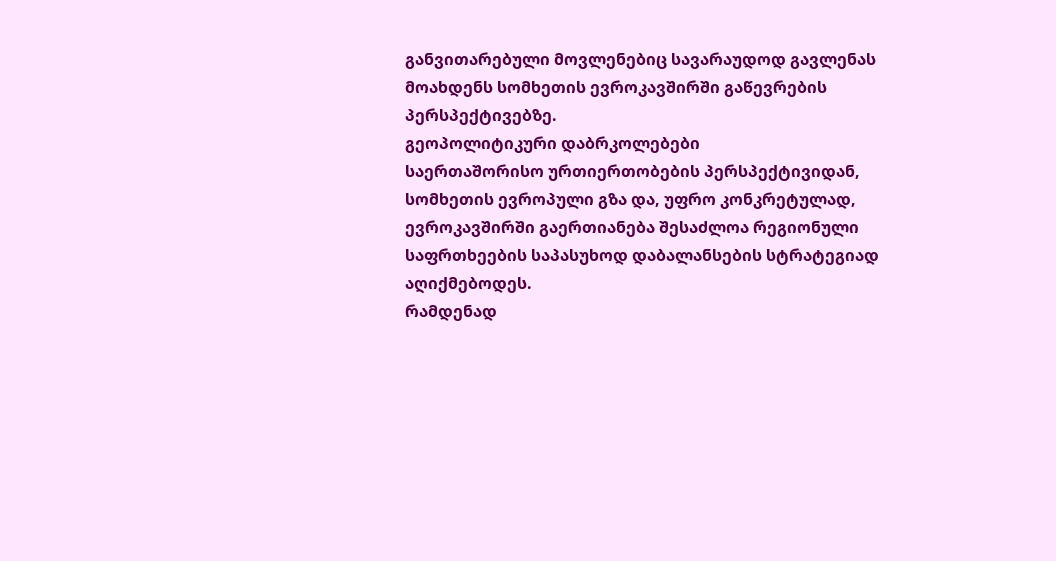განვითარებული მოვლენებიც სავარაუდოდ გავლენას მოახდენს სომხეთის ევროკავშირში გაწევრების პერსპექტივებზე.
გეოპოლიტიკური დაბრკოლებები
საერთაშორისო ურთიერთობების პერსპექტივიდან, სომხეთის ევროპული გზა და, უფრო კონკრეტულად, ევროკავშირში გაერთიანება შესაძლოა რეგიონული საფრთხეების საპასუხოდ დაბალანსების სტრატეგიად აღიქმებოდეს.
რამდენად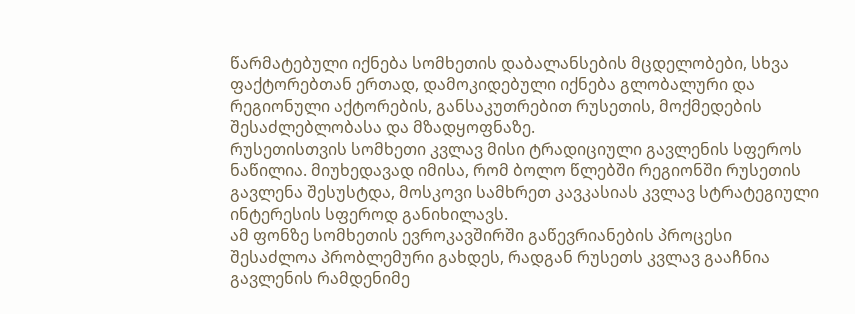წარმატებული იქნება სომხეთის დაბალანსების მცდელობები, სხვა ფაქტორებთან ერთად, დამოკიდებული იქნება გლობალური და რეგიონული აქტორების, განსაკუთრებით რუსეთის, მოქმედების შესაძლებლობასა და მზადყოფნაზე.
რუსეთისთვის სომხეთი კვლავ მისი ტრადიციული გავლენის სფეროს ნაწილია. მიუხედავად იმისა, რომ ბოლო წლებში რეგიონში რუსეთის გავლენა შესუსტდა, მოსკოვი სამხრეთ კავკასიას კვლავ სტრატეგიული ინტერესის სფეროდ განიხილავს.
ამ ფონზე სომხეთის ევროკავშირში გაწევრიანების პროცესი შესაძლოა პრობლემური გახდეს, რადგან რუსეთს კვლავ გააჩნია გავლენის რამდენიმე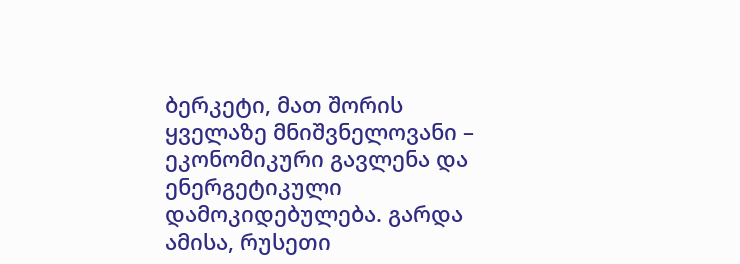ბერკეტი, მათ შორის ყველაზე მნიშვნელოვანი – ეკონომიკური გავლენა და ენერგეტიკული დამოკიდებულება. გარდა ამისა, რუსეთი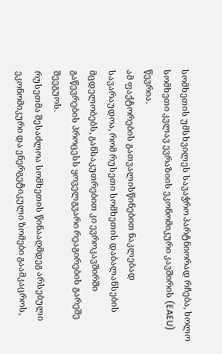სომხეთის უმსხვილეს სავაჭრო პარტნიორად რჩება, ხოლო სომხეთი კვლავ ევრაზიის ეკონომიკური კავშირის (EAEU) წევრია.
ამ ფაქტორების გათვალისწინებით ნაკლებად სავარაუდოა, რომ რუსეთი სომხეთის დაბალანსების მცდელობებს, განსაკუთრებით კი ევროკავშირში გაწევრების პროცესს ყოველგვარი რეაგირების გარეშე შეეგუოს.
რუსეთმა შესაძლოა სომხეთის წინააღმდეგ არსებული ეკონომიკური და ენერგეტიკული ზომები გაამკაცროს,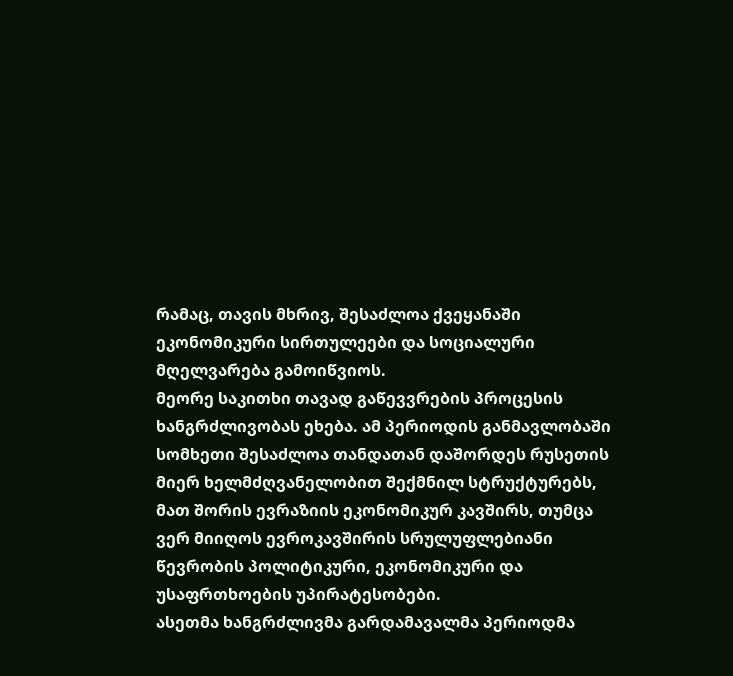რამაც, თავის მხრივ, შესაძლოა ქვეყანაში ეკონომიკური სირთულეები და სოციალური მღელვარება გამოიწვიოს.
მეორე საკითხი თავად გაწევვრების პროცესის ხანგრძლივობას ეხება. ამ პერიოდის განმავლობაში სომხეთი შესაძლოა თანდათან დაშორდეს რუსეთის მიერ ხელმძღვანელობით შექმნილ სტრუქტურებს, მათ შორის ევრაზიის ეკონომიკურ კავშირს, თუმცა ვერ მიიღოს ევროკავშირის სრულუფლებიანი წევრობის პოლიტიკური, ეკონომიკური და უსაფრთხოების უპირატესობები.
ასეთმა ხანგრძლივმა გარდამავალმა პერიოდმა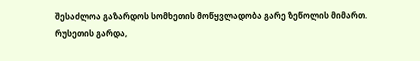შესაძლოა გაზარდოს სომხეთის მოწყვლადობა გარე ზეწოლის მიმართ.
რუსეთის გარდა,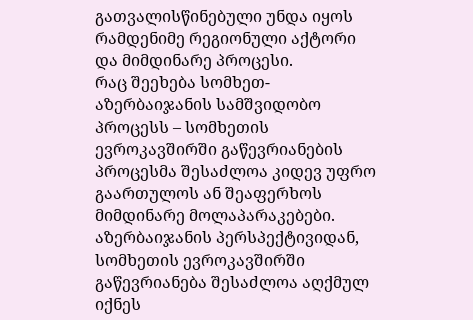გათვალისწინებული უნდა იყოს რამდენიმე რეგიონული აქტორი და მიმდინარე პროცესი.
რაც შეეხება სომხეთ-აზერბაიჯანის სამშვიდობო პროცესს – სომხეთის ევროკავშირში გაწევრიანების პროცესმა შესაძლოა კიდევ უფრო გაართულოს ან შეაფერხოს მიმდინარე მოლაპარაკებები.
აზერბაიჯანის პერსპექტივიდან, სომხეთის ევროკავშირში გაწევრიანება შესაძლოა აღქმულ იქნეს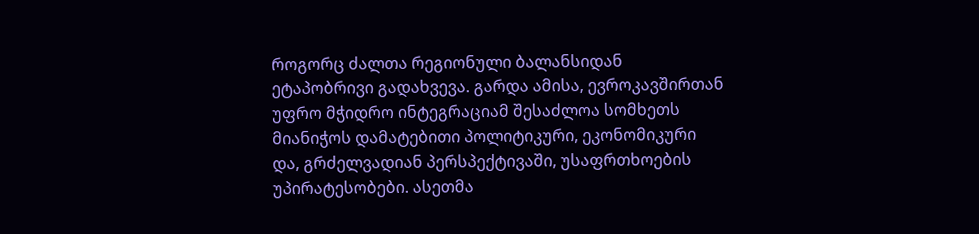როგორც ძალთა რეგიონული ბალანსიდან ეტაპობრივი გადახვევა. გარდა ამისა, ევროკავშირთან უფრო მჭიდრო ინტეგრაციამ შესაძლოა სომხეთს მიანიჭოს დამატებითი პოლიტიკური, ეკონომიკური და, გრძელვადიან პერსპექტივაში, უსაფრთხოების უპირატესობები. ასეთმა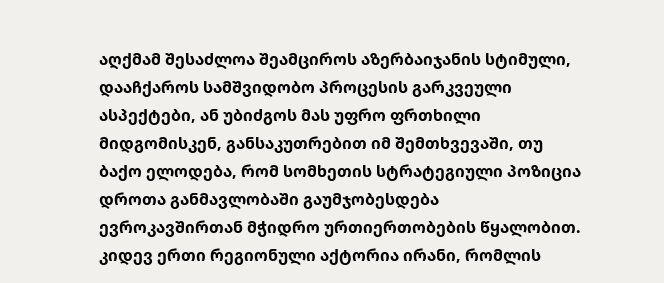აღქმამ შესაძლოა შეამციროს აზერბაიჯანის სტიმული, დააჩქაროს სამშვიდობო პროცესის გარკვეული ასპექტები, ან უბიძგოს მას უფრო ფრთხილი მიდგომისკენ, განსაკუთრებით იმ შემთხვევაში, თუ ბაქო ელოდება, რომ სომხეთის სტრატეგიული პოზიცია დროთა განმავლობაში გაუმჯობესდება ევროკავშირთან მჭიდრო ურთიერთობების წყალობით.
კიდევ ერთი რეგიონული აქტორია ირანი, რომლის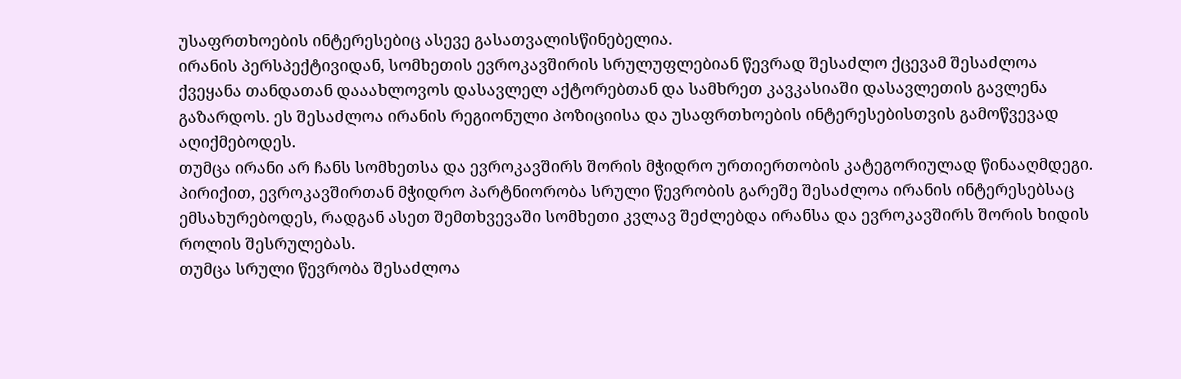უსაფრთხოების ინტერესებიც ასევე გასათვალისწინებელია.
ირანის პერსპექტივიდან, სომხეთის ევროკავშირის სრულუფლებიან წევრად შესაძლო ქცევამ შესაძლოა ქვეყანა თანდათან დააახლოვოს დასავლელ აქტორებთან და სამხრეთ კავკასიაში დასავლეთის გავლენა გაზარდოს. ეს შესაძლოა ირანის რეგიონული პოზიციისა და უსაფრთხოების ინტერესებისთვის გამოწვევად აღიქმებოდეს.
თუმცა ირანი არ ჩანს სომხეთსა და ევროკავშირს შორის მჭიდრო ურთიერთობის კატეგორიულად წინააღმდეგი. პირიქით, ევროკავშირთან მჭიდრო პარტნიორობა სრული წევრობის გარეშე შესაძლოა ირანის ინტერესებსაც ემსახურებოდეს, რადგან ასეთ შემთხვევაში სომხეთი კვლავ შეძლებდა ირანსა და ევროკავშირს შორის ხიდის როლის შესრულებას.
თუმცა სრული წევრობა შესაძლოა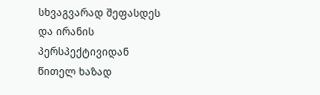სხვაგვარად შეფასდეს და ირანის პერსპექტივიდან წითელ ხაზად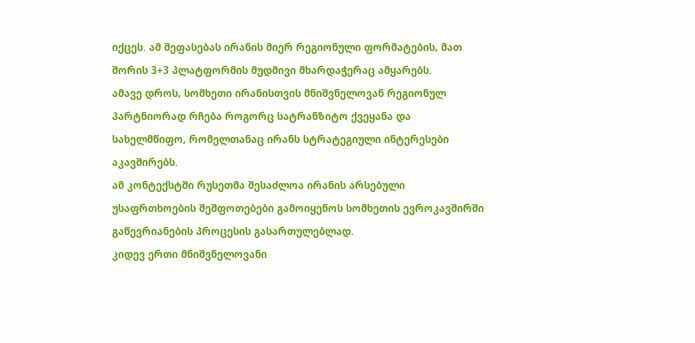იქცეს. ამ შეფასებას ირანის მიერ რეგიონული ფორმატების, მათ შორის 3+3 პლატფორმის მუდმივი მხარდაჭერაც ამყარებს.
ამავე დროს, სომხეთი ირანისთვის მნიშვნელოვან რეგიონულ პარტნიორად რჩება როგორც სატრანზიტო ქვეყანა და სახელმწიფო, რომელთანაც ირანს სტრატეგიული ინტერესები აკავშირებს.
ამ კონტექსტში რუსეთმა შესაძლოა ირანის არსებული უსაფრთხოების შეშფოთებები გამოიყენოს სომხეთის ევროკავშირში გაწევრიანების პროცესის გასართულებლად.
კიდევ ერთი მნიშვნელოვანი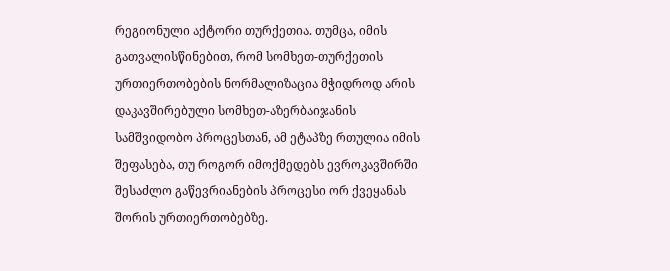რეგიონული აქტორი თურქეთია. თუმცა, იმის გათვალისწინებით, რომ სომხეთ-თურქეთის ურთიერთობების ნორმალიზაცია მჭიდროდ არის დაკავშირებული სომხეთ-აზერბაიჯანის სამშვიდობო პროცესთან, ამ ეტაპზე რთულია იმის შეფასება, თუ როგორ იმოქმედებს ევროკავშირში შესაძლო გაწევრიანების პროცესი ორ ქვეყანას შორის ურთიერთობებზე.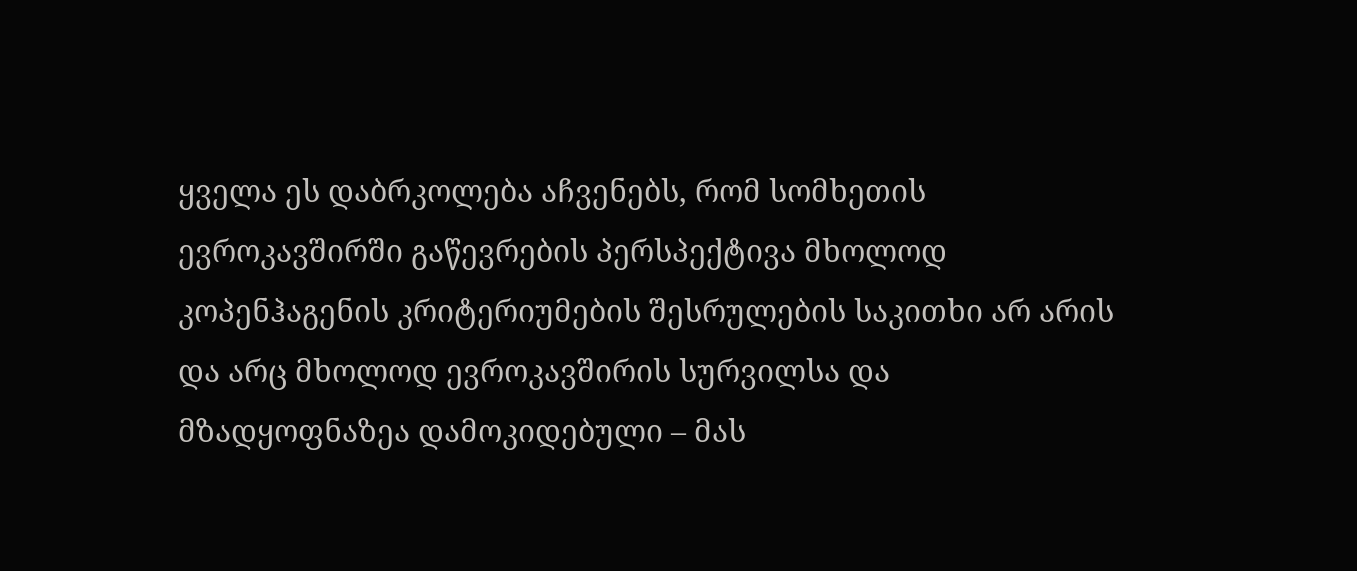ყველა ეს დაბრკოლება აჩვენებს, რომ სომხეთის ევროკავშირში გაწევრების პერსპექტივა მხოლოდ კოპენჰაგენის კრიტერიუმების შესრულების საკითხი არ არის და არც მხოლოდ ევროკავშირის სურვილსა და მზადყოფნაზეა დამოკიდებული – მას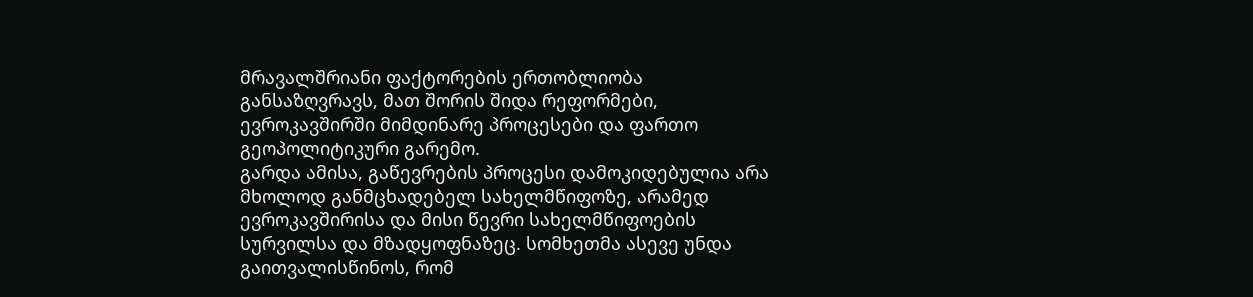მრავალშრიანი ფაქტორების ერთობლიობა განსაზღვრავს, მათ შორის შიდა რეფორმები, ევროკავშირში მიმდინარე პროცესები და ფართო გეოპოლიტიკური გარემო.
გარდა ამისა, გაწევრების პროცესი დამოკიდებულია არა მხოლოდ განმცხადებელ სახელმწიფოზე, არამედ ევროკავშირისა და მისი წევრი სახელმწიფოების სურვილსა და მზადყოფნაზეც. სომხეთმა ასევე უნდა გაითვალისწინოს, რომ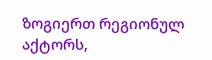ზოგიერთ რეგიონულ აქტორს,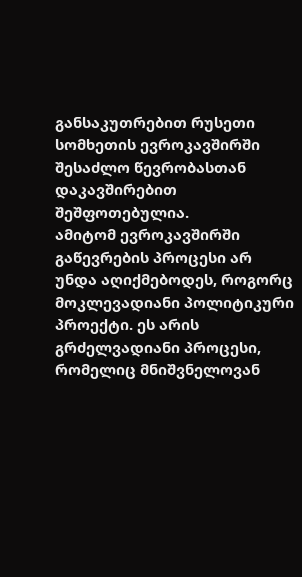განსაკუთრებით რუსეთი სომხეთის ევროკავშირში შესაძლო წევრობასთან დაკავშირებით შეშფოთებულია.
ამიტომ ევროკავშირში გაწევრების პროცესი არ უნდა აღიქმებოდეს, როგორც მოკლევადიანი პოლიტიკური პროექტი. ეს არის გრძელვადიანი პროცესი, რომელიც მნიშვნელოვან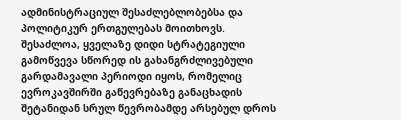ადმინისტრაციულ შესაძლებლობებსა და პოლიტიკურ ერთგულებას მოითხოვს.
შესაძლოა, ყველაზე დიდი სტრატეგიული გამოწვევა სწორედ ის გახანგრძლივებული გარდამავალი პერიოდი იყოს, რომელიც ევროკავშირში გაწევრებაზე განაცხადის შეტანიდან სრულ წევრობამდე არსებულ დროს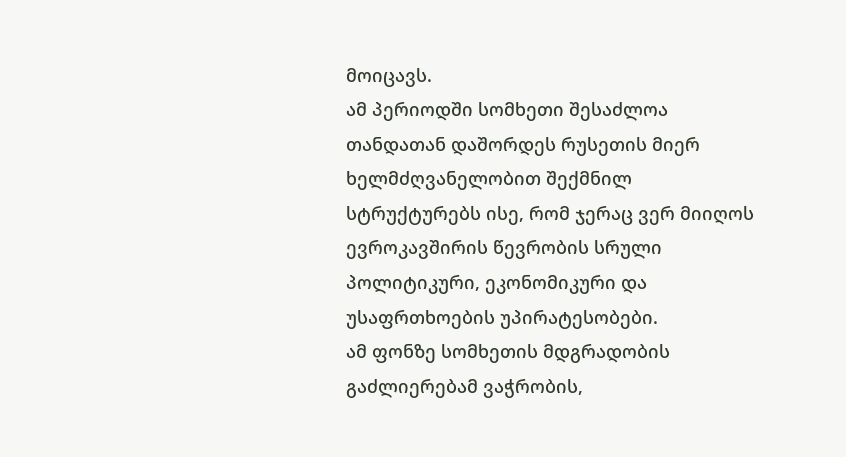მოიცავს.
ამ პერიოდში სომხეთი შესაძლოა თანდათან დაშორდეს რუსეთის მიერ ხელმძღვანელობით შექმნილ სტრუქტურებს ისე, რომ ჯერაც ვერ მიიღოს ევროკავშირის წევრობის სრული პოლიტიკური, ეკონომიკური და უსაფრთხოების უპირატესობები.
ამ ფონზე სომხეთის მდგრადობის გაძლიერებამ ვაჭრობის,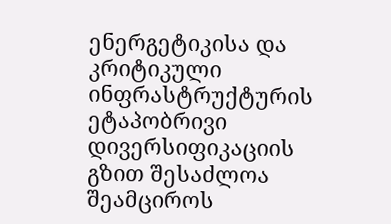ენერგეტიკისა და კრიტიკული ინფრასტრუქტურის ეტაპობრივი დივერსიფიკაციის გზით შესაძლოა შეამციროს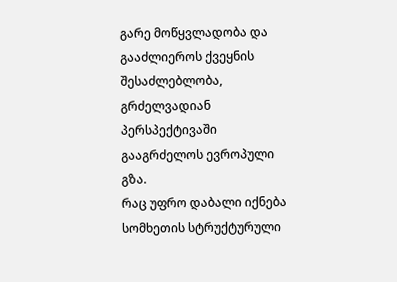გარე მოწყვლადობა და გააძლიეროს ქვეყნის შესაძლებლობა, გრძელვადიან პერსპექტივაში გააგრძელოს ევროპული გზა.
რაც უფრო დაბალი იქნება სომხეთის სტრუქტურული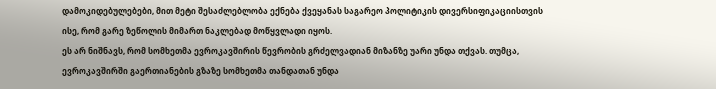დამოკიდებულებები, მით მეტი შესაძლებლობა ექნება ქვეყანას საგარეო პოლიტიკის დივერსიფიკაციისთვის ისე, რომ გარე ზეწოლის მიმართ ნაკლებად მოწყვლადი იყოს.
ეს არ ნიშნავს, რომ სომხეთმა ევროკავშირის წევრობის გრძელვადიან მიზანზე უარი უნდა თქვას. თუმცა, ევროკავშირში გაერთიანების გზაზე სომხეთმა თანდათან უნდა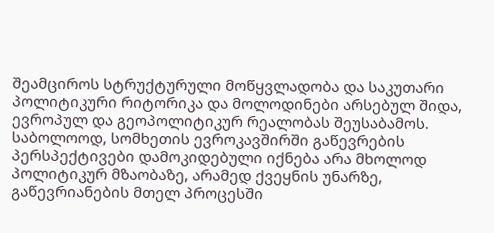შეამციროს სტრუქტურული მოწყვლადობა და საკუთარი პოლიტიკური რიტორიკა და მოლოდინები არსებულ შიდა, ევროპულ და გეოპოლიტიკურ რეალობას შეუსაბამოს.
საბოლოოდ, სომხეთის ევროკავშირში გაწევრების პერსპექტივები დამოკიდებული იქნება არა მხოლოდ პოლიტიკურ მზაობაზე, არამედ ქვეყნის უნარზე, გაწევრიანების მთელ პროცესში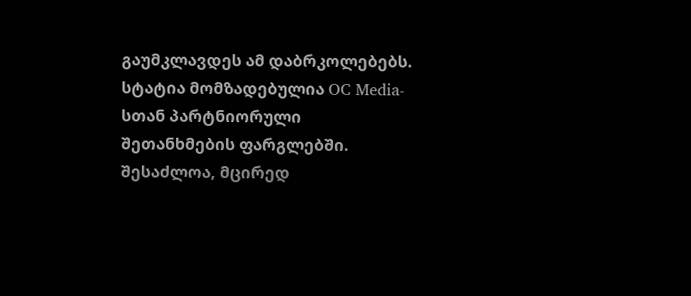გაუმკლავდეს ამ დაბრკოლებებს.
სტატია მომზადებულია OC Media-სთან პარტნიორული შეთანხმების ფარგლებში. შესაძლოა, მცირედ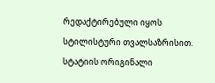რედაქტირებული იყოს სტილისტური თვალსაზრისით. სტატიის ორიგინალი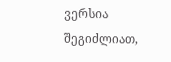ვერსია შეგიძლიათ,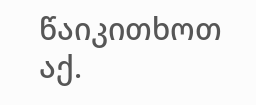წაიკითხოთ აქ.